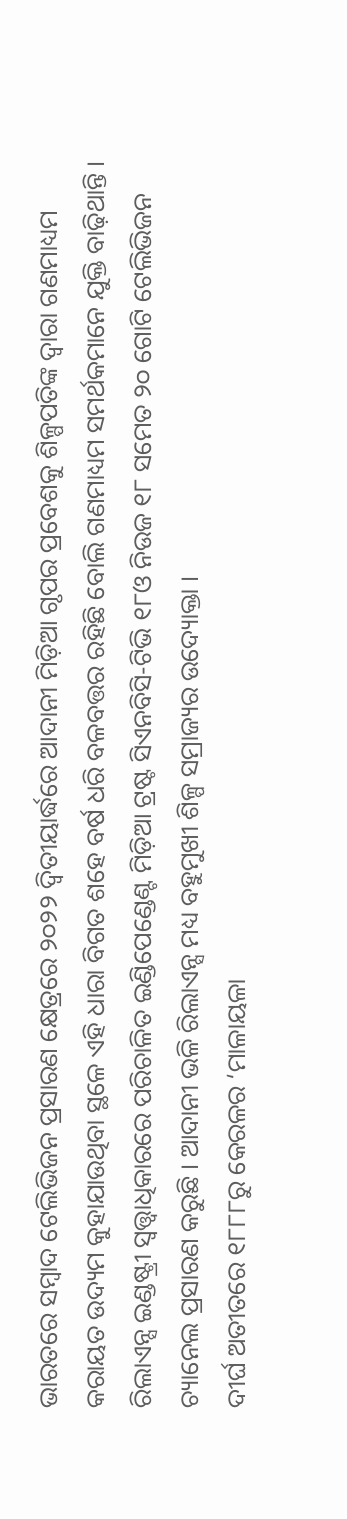ଭାରତରେ ସମ୍ୱାଦ ଟେଲିଭିଜନ ପ୍ରସାରଣ କ୍ଷେତ୍ରରେ ୨୦୨୨ ଦ୍ୱିତୀୟାର୍ଦ୍ଧରେ ଆଦାନୀ ମିଡ଼ିଆ ଗୃପର ପ୍ରବେଶକୁ ଶିଳ୍ପପତିଙ୍କ ଦ୍ୱାରା ଗଣମାଧ୍ୟମ କରାୟତ ଉଦ୍ୟମ କୁହାଯାଉଥିବା ସ୍ଥଳେ ଏହି ଧାରା ବିଗତ ଶହେ ବର୍ଷ ଧରି ବଳବତ୍ତର ରହିଛି ବୋଲି ଗଣମାଧ୍ୟମ ସମର୍ଥକମାନେ ଯୁକ୍ତି ବାଢ଼ିଥାନ୍ତି । ରିଲାଏନ୍ସ ଇଣ୍ଡଷ୍ଟ୍ରୀ ସ୍ୱତ୍ତ୍ୱାଧିକାରରେ ପରିଚାଳିତ ଇଣ୍ଡିପେଣ୍ଡେଣ୍ଟ ମିଡ଼ିଆ ଟ୍ରଷ୍ଟ ସିଏନବିସି-ଟିଭି ୧୮ଓ ନିଉଜ ୧୮ ସମେତ ୨୦ ଗୋଟି ଟେଲିଭିଜନ ଚ୍ୟାନେଲ ପ୍ରସାରଣ କରୁଛି । ଆଦାନୀ ଭଳି ରିଲାଏନ୍ସ ମଧ୍ୟ ବହୁମୁଖୀ ଶିଳ୍ପ ସମ୍ରାଜ୍ୟର ଉଦ୍ୟୋକ୍ତା ।
ଦୀର୍ଘ ଅତୀତରେ ୧୮୮୮ରୁ କେରଳର ‘ମାଳାୟଳା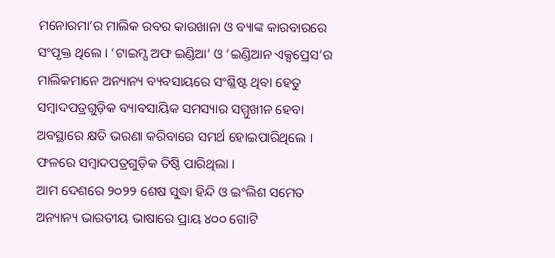ମନୋରମା’ର ମାଲିକ ରବର କାରଖାନା ଓ ବ୍ୟାଙ୍କ କାରବାରରେ ସଂପୃକ୍ତ ଥିଲେ । ‘ଟାଇମ୍ସ ଅଫ ଇଣ୍ଡିଆ’ ଓ ‘ଇଣ୍ଡିଆନ ଏକ୍ସପ୍ରେସ’ର ମାଲିକମାନେ ଅନ୍ୟାନ୍ୟ ବ୍ୟବସାୟରେ ସଂଶ୍ଳିଷ୍ଟ ଥିବା ହେତୁ ସମ୍ୱାଦପତ୍ରଗୁଡ଼ିକ ବ୍ୟାବସାୟିକ ସମସ୍ୟାର ସମ୍ମୁଖୀନ ହେବା ଅବସ୍ଥାରେ କ୍ଷତି ଭରଣା କରିବାରେ ସମର୍ଥ ହୋଇପାରିଥିଲେ । ଫଳରେ ସମ୍ୱାଦପତ୍ରଗୁଡ଼ିକ ତିଷ୍ଠି ପାରିଥିଲା ।
ଆମ ଦେଶରେ ୨୦୨୨ ଶେଷ ସୁଦ୍ଧା ହିନ୍ଦି ଓ ଇଂଲିଶ ସମେତ ଅନ୍ୟାନ୍ୟ ଭାରତୀୟ ଭାଷାରେ ପ୍ରାୟ ୪୦୦ ଗୋଟି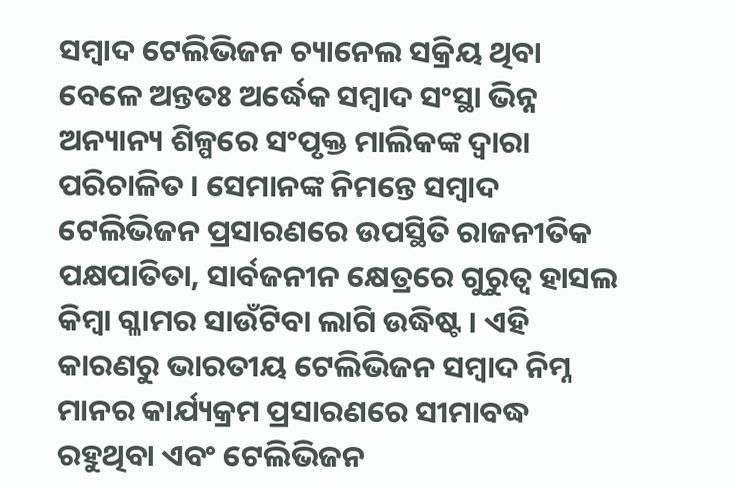ସମ୍ୱାଦ ଟେଲିଭିଜନ ଚ୍ୟାନେଲ ସକ୍ରିୟ ଥିବା ବେଳେ ଅନ୍ତତଃ ଅର୍ଦ୍ଧେକ ସମ୍ୱାଦ ସଂସ୍ଥା ଭିନ୍ନ ଅନ୍ୟାନ୍ୟ ଶିଳ୍ପରେ ସଂପୃକ୍ତ ମାଲିକଙ୍କ ଦ୍ୱାରା ପରିଚାଳିତ । ସେମାନଙ୍କ ନିମନ୍ତେ ସମ୍ୱାଦ ଟେଲିଭିଜନ ପ୍ରସାରଣରେ ଉପସ୍ଥିତି ରାଜନୀତିକ ପକ୍ଷପାତିତା, ସାର୍ବଜନୀନ କ୍ଷେତ୍ରରେ ଗୁରୁତ୍ୱ ହାସଲ କିମ୍ୱା ଗ୍ଳାମର ସାଉଁଟିବା ଲାଗି ଉଦ୍ଧିଷ୍ଟ । ଏହି କାରଣରୁ ଭାରତୀୟ ଟେଲିଭିଜନ ସମ୍ୱାଦ ନିମ୍ନ ମାନର କାର୍ଯ୍ୟକ୍ରମ ପ୍ରସାରଣରେ ସୀମାବଦ୍ଧ ରହୁଥିବା ଏବଂ ଟେଲିଭିଜନ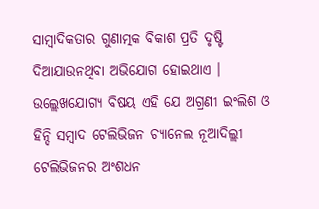ସାମ୍ୱାଦିକତାର ଗୁଣାତ୍ମକ ବିକାଶ ପ୍ରତି ଦୃଷ୍ଟି ଦିଆଯାଉନଥିବା ଅଭିଯୋଗ ହୋଇଥାଏ ।
ଉଲ୍ଲେଖଯୋଗ୍ୟ ବିଷୟ ଏହି ଯେ ଅଗ୍ରଣୀ ଇଂଲିଶ ଓ ହିନ୍ଦି ସମ୍ୱାଦ ଟେଲିଭିଜନ ଚ୍ୟାନେଲ ନୂଆଦିଲ୍ଲୀ ଟେଲିଭିଜନର ଅଂଶଧନ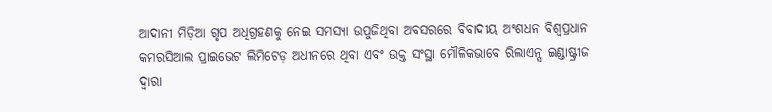ଆଦାନୀ ମିଡ଼ିଆ ଗୃପ ଅଧିଗ୍ରହଣକୁ ନେଇ ସମସ୍ୟା ଉପୁଜିଥିବା ଅବସରରେ ବିବାଦୀୟ ଅଂଶଧନ ବିଶ୍ୱପ୍ରଧାନ କମରସିଆଲ ପ୍ରାଇଭେଟ ଲିମିଟେଡ଼ ଅଧୀନରେ ଥିବା ଏବଂ ଉକ୍ତ ସଂସ୍ଥା ମୌଳିକଭାବେ ରିଲାଏନ୍ସ ଇଣ୍ଡାଷ୍ଟ୍ରୀଜ ଦ୍ୱାରା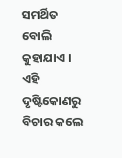ସମର୍ଥିତ ବୋଲି କୁହାଯାଏ । ଏହି ଦୃଷ୍ଟିକୋଣରୁ ବିଚାର କଲେ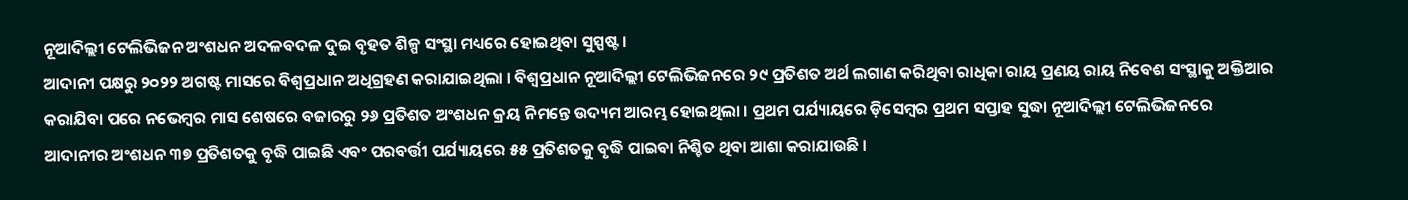ନୂଆଦିଲ୍ଲୀ ଟେଲିଭିଜନ ଅଂଶଧନ ଅଦଳବଦଳ ଦୁଇ ବୃହତ ଶିଳ୍ପ ସଂସ୍ଥା ମଧ୍ୟରେ ହୋଇଥିବା ସୁସ୍ପଷ୍ଟ ।
ଆଦାନୀ ପକ୍ଷରୁ ୨୦୨୨ ଅଗଷ୍ଟ ମାସରେ ବିଶ୍ୱପ୍ରଧାନ ଅଧିଗ୍ରହଣ କରାଯାଇଥିଲା । ବିଶ୍ୱପ୍ରଧାନ ନୂଆଦିଲ୍ଲୀ ଟେଲିଭିଜନରେ ୨୯ ପ୍ରତିଶତ ଅର୍ଥ ଲଗାଣ କରିଥିବା ରାଧିକା ରାୟ ପ୍ରଣୟ ରାୟ ନିବେଶ ସଂସ୍ଥାକୁ ଅକ୍ତିଆର କରାଯିବା ପରେ ନଭେମ୍ୱର ମାସ ଶେଷରେ ବଜାରରୁ ୨୬ ପ୍ରତିଶତ ଅଂଶଧନ କ୍ରୟ ନିମନ୍ତେ ଉଦ୍ୟମ ଆରମ୍ଭ ହୋଇଥିଲା । ପ୍ରଥମ ପର୍ଯ୍ୟାୟରେ ଡ଼ିସେମ୍ୱର ପ୍ରଥମ ସପ୍ତାହ ସୁଦ୍ଧା ନୂଆଦିଲ୍ଲୀ ଟେଲିଭିଜନରେ ଆଦାନୀର ଅଂଶଧନ ୩୭ ପ୍ରତିଶତକୁ ବୃଦ୍ଧି ପାଇଛି ଏବଂ ପରବର୍ତ୍ତୀ ପର୍ଯ୍ୟାୟରେ ୫୫ ପ୍ରତିଶତକୁ ବୃଦ୍ଧି ପାଇବା ନିଶ୍ଚିତ ଥିବା ଆଶା କରାଯାଉଛି ।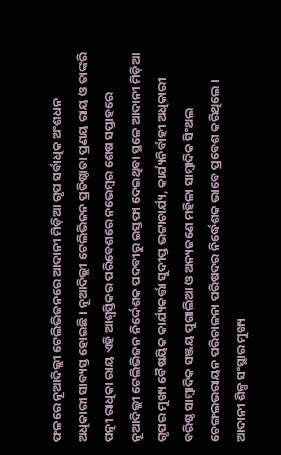ଫଳରେ ନୂଆଦିଲ୍ଲୀ ଟେଲିଭିଜନରେ ଆଦାନୀ ମିଡ଼ିଆ ଗୃପ ସର୍ବାଧିକ ଅଂଶଧନ ଅଧିକାରୀ ସାବ୍ୟସ୍ତ ହୋଇଛି । ନୂଆଦିଲ୍ଲୀ ଟେଲିଭିଜନ ପ୍ରତିଷ୍ଠାତା ପ୍ରଣୟ ରାୟ ଓ ତାଙ୍କରି ପତ୍ନୀ ରାଧିକା ରାୟ ଏହି ଆଶ୍ୱସ୍ତିକର ପରିବେଶରେ ନଭେମ୍ୱର ଶେଷ ସପ୍ତାହରେ ନୂଆଦିଲ୍ଲୀ ଟେଲିଭିଜନ ନିର୍ଦ୍ଦେଶକ ପଦବୀରୁ ଇସ୍ତଫା ଦେଇଥିବା ସ୍ଥଳେ ଆଦାନୀ ମିଡ଼ିଆ ଗୃପର ମୁଖ୍ୟ ବୈଷୟିକ କାର୍ଯ୍ୟକର୍ତ୍ତା ସୁଦୀପ୍ତ ଭଟ୍ଟାଚାର୍ଯ୍ୟ, କାର୍ଯ୍ୟନିର୍ବାହୀ ଅଧିକାରୀ ବରିଷ୍ଠ ସାମ୍ୱାଦିକ ସଞ୍ଜୟ ପୁଗାଲିଆ ଓ ଅନ୍ୟଜଣେ ମହିଳା ସାମ୍ୱାଦିକ ସିଂଥଲ ଚେଙ୍ଗଲଭରାୟନ ପରିଚାଳନା ପରିଷଦର ନିର୍ଦ୍ଧେଶକ ଭାବେ ପ୍ରବେଶ କରିଥିଲେ ।
ଆଦାନୀ ଶିଳ୍ପ ସଂସ୍ଥାର ମୁଖ୍ୟ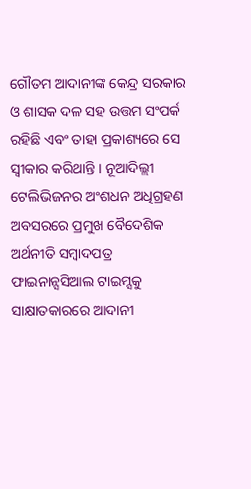ଗୌତମ ଆଦାନୀଙ୍କ କେନ୍ଦ୍ର ସରକାର ଓ ଶାସକ ଦଳ ସହ ଉତ୍ତମ ସଂପର୍କ ରହିଛି ଏବଂ ତାହା ପ୍ରକାଶ୍ୟରେ ସେ ସ୍ୱୀକାର କରିଥାନ୍ତି । ନୂଆଦିଲ୍ଲୀ ଟେଲିଭିଜନର ଅଂଶଧନ ଅଧିଗ୍ରହଣ ଅବସରରେ ପ୍ରମୁଖ ବୈଦେଶିକ ଅର୍ଥନୀତି ସମ୍ୱାଦପତ୍ର ଫାଇନାନ୍ସସିଆଲ ଟାଇମ୍ସକୁ ସାକ୍ଷାତକାରରେ ଆଦାନୀ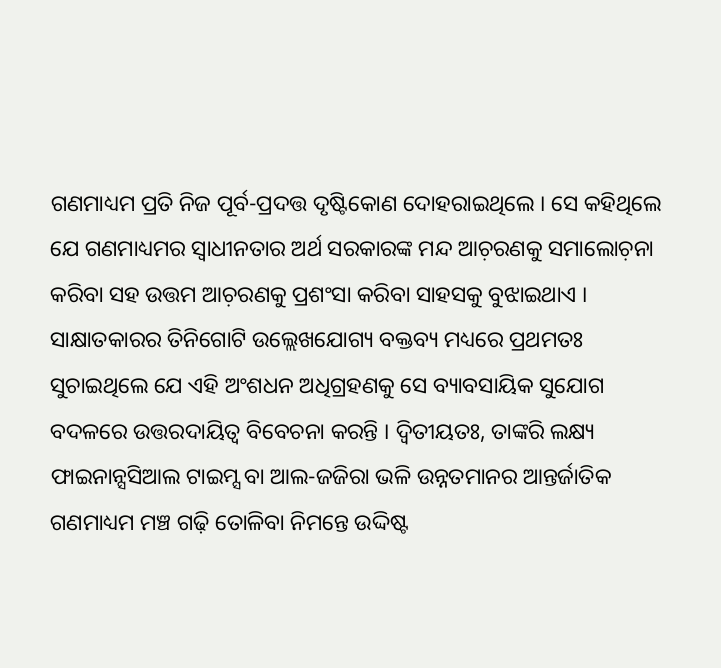ଗଣମାଧ୍ୟମ ପ୍ରତି ନିଜ ପୂର୍ବ-ପ୍ରଦତ୍ତ ଦୃଷ୍ଟିକୋଣ ଦୋହରାଇଥିଲେ । ସେ କହିଥିଲେ ଯେ ଗଣମାଧ୍ୟମର ସ୍ୱାଧୀନତାର ଅର୍ଥ ସରକାରଙ୍କ ମନ୍ଦ ଆଚ଼ରଣକୁ ସମାଲୋଚ଼ନା କରିବା ସହ ଉତ୍ତମ ଆଚ଼ରଣକୁ ପ୍ରଶଂସା କରିବା ସାହସକୁ ବୁଝାଇଥାଏ ।
ସାକ୍ଷାତକାରର ତିନିଗୋଟି ଉଲ୍ଲେଖଯୋଗ୍ୟ ବକ୍ତବ୍ୟ ମଧ୍ୟରେ ପ୍ରଥମତଃ ସୁଚାଇଥିଲେ ଯେ ଏହି ଅଂଶଧନ ଅଧିଗ୍ରହଣକୁ ସେ ବ୍ୟାବସାୟିକ ସୁଯୋଗ ବଦଳରେ ଉତ୍ତରଦାୟିତ୍ୱ ବିବେଚନା କରନ୍ତି । ଦ୍ୱିତୀୟତଃ, ତାଙ୍କରି ଲକ୍ଷ୍ୟ ଫାଇନାନ୍ସସିଆଲ ଟାଇମ୍ସ ବା ଆଲ-ଜଜିରା ଭଳି ଉନ୍ନତମାନର ଆନ୍ତର୍ଜାତିକ ଗଣମାଧ୍ୟମ ମଞ୍ଚ ଗଢ଼ି ତୋଳିବା ନିମନ୍ତେ ଉଦ୍ଦିଷ୍ଟ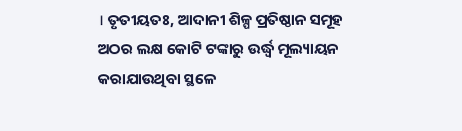। ତୃତୀୟତଃ, ଆଦାନୀ ଶିଳ୍ପ ପ୍ରତିଷ୍ଠାନ ସମୂହ ଅଠର ଲକ୍ଷ କୋଟି ଟଙ୍କାରୁ ଉର୍ଦ୍ଧ୍ୱ ମୂଲ୍ୟାୟନ କରାଯାଉଥିବା ସ୍ଥଳେ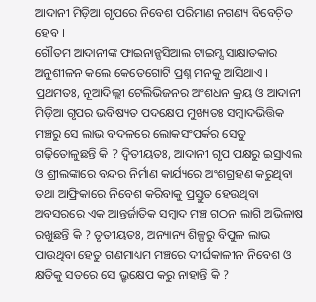ଆଦାନୀ ମିଡ଼ିଆ ଗୃପରେ ନିବେଶ ପରିମାଣ ନଗଣ୍ୟ ବିବେଚ଼ିତ ହେବ ।
ଗୌତମ ଆଦାନୀଙ୍କ ଫାଇନାନ୍ସସିଆଲ ଟାଇମ୍ସ ସାକ୍ଷାତକାର ଅନୁଶୀଳନ କଲେ କେତେଗୋଟି ପ୍ରଶ୍ନ ମନକୁ ଆସିଥାଏ । ପ୍ରଥମତଃ, ନୂଆଦିଲ୍ଲୀ ଟେଲିଭିଜନର ଅଂଶଧନ କ୍ରୟ ଓ ଆଦାନୀ ମିଡ଼ିଆ ଗୃପର ଭବିଷ୍ୟତ ପଦକ୍ଷେପ ମୁଖ୍ୟତଃ ସମ୍ୱାଦଭିତ୍ତିକ ମଞ୍ଚରୁ ସେ ଲାଭ ବଦଳରେ ଲୋକସଂପର୍କର ସେତୁ ଗଢ଼ିତୋଳୁଛନ୍ତି କି ? ଦ୍ୱିତୀୟତଃ, ଆଦାନୀ ଗୃପ ପକ୍ଷରୁ ଇସ୍ରାଏଲ ଓ ଶ୍ରୀଲଙ୍କାରେ ବନ୍ଦର ନିର୍ମାଣ କାର୍ଯ୍ୟରେ ଅଂଶଗ୍ରହଣ କରୁଥିବା ତଥା ଆଫ୍ରିକାରେ ନିବେଶ କରିବାକୁ ପ୍ରସ୍ତୁତ ହେଉଥିବା ଅବସରରେ ଏକ ଆନ୍ତର୍ଜାତିକ ସମ୍ୱାଦ ମଞ୍ଚ ଗଠନ ଲାଗି ଅଭିଳାଷ ରଖୁଛନ୍ତି କି ? ତୃତୀୟତଃ, ଅନ୍ୟାନ୍ୟ ଶିଳ୍ପରୁ ବିପୁଳ ଲାଭ ପାଉଥିବା ହେତୁ ଗଣମାଧ୍ୟମ ମଞ୍ଚରେ ଦୀର୍ଘକାଳୀନ ନିବେଶ ଓ କ୍ଷତିକୁ ସତରେ ସେ ଭ୍ରୃକ୍ଷେପ କରୁ ନାହାନ୍ତି କି ?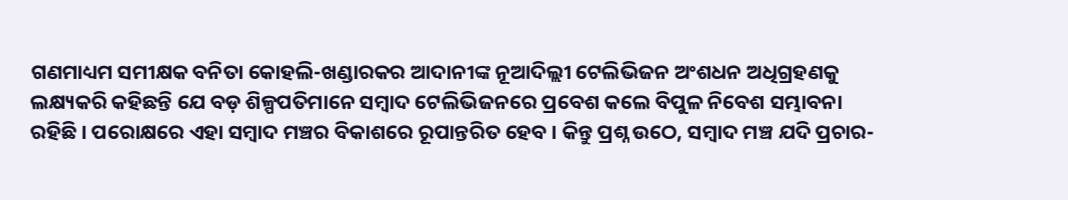ଗଣମାଧ୍ୟମ ସମୀକ୍ଷକ ବନିତା କୋହଲି-ଖଣ୍ଡାରକର ଆଦାନୀଙ୍କ ନୂଆଦିଲ୍ଲୀ ଟେଲିଭିଜନ ଅଂଶଧନ ଅଧିଗ୍ରହଣକୁ ଲକ୍ଷ୍ୟକରି କହିଛନ୍ତି ଯେ ବଡ଼ ଶିଳ୍ପପତିମାନେ ସମ୍ୱାଦ ଟେଲିଭିଜନରେ ପ୍ରବେଶ କଲେ ବିପୁଳ ନିବେଶ ସମ୍ଭାବନା ରହିଛି । ପରୋକ୍ଷରେ ଏହା ସମ୍ୱାଦ ମଞ୍ଚର ବିକାଶରେ ରୂପାନ୍ତରିତ ହେବ । କିନ୍ତୁ ପ୍ରଶ୍ନ ଉଠେ, ସମ୍ୱାଦ ମଞ୍ଚ ଯଦି ପ୍ରଚାର-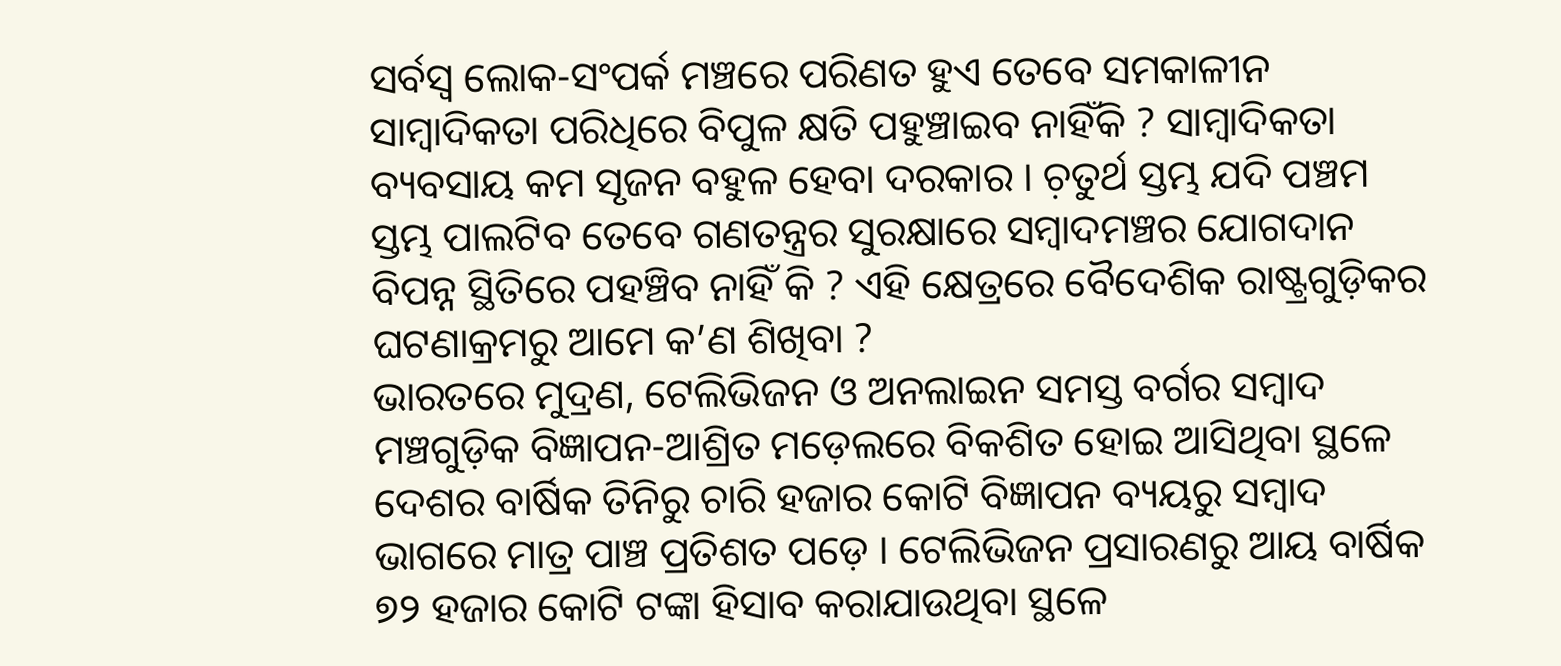ସର୍ବସ୍ୱ ଲୋକ-ସଂପର୍କ ମଞ୍ଚରେ ପରିଣତ ହୁଏ ତେବେ ସମକାଳୀନ ସାମ୍ୱାଦିକତା ପରିଧିରେ ବିପୁଳ କ୍ଷତି ପହୁଞ୍ଚାଇବ ନାହିଁକି ? ସାମ୍ୱାଦିକତା ବ୍ୟବସାୟ କମ ସୃଜନ ବହୁଳ ହେବା ଦରକାର । ଚ଼ତୁର୍ଥ ସ୍ତମ୍ଭ ଯଦି ପଞ୍ଚମ ସ୍ତମ୍ଭ ପାଲଟିବ ତେବେ ଗଣତନ୍ତ୍ରର ସୁରକ୍ଷାରେ ସମ୍ୱାଦମଞ୍ଚର ଯୋଗଦାନ ବିପନ୍ନ ସ୍ଥିତିରେ ପହଞ୍ଚିବ ନାହିଁ କି ? ଏହି କ୍ଷେତ୍ରରେ ବୈଦେଶିକ ରାଷ୍ଟ୍ରଗୁଡ଼ିକର ଘଟଣାକ୍ରମରୁ ଆମେ କ’ଣ ଶିଖିବା ?
ଭାରତରେ ମୁଦ୍ରଣ, ଟେଲିଭିଜନ ଓ ଅନଲାଇନ ସମସ୍ତ ବର୍ଗର ସମ୍ୱାଦ ମଞ୍ଚଗୁଡ଼ିକ ବିଜ୍ଞାପନ-ଆଶ୍ରିତ ମଡ଼େଲରେ ବିକଶିତ ହୋଇ ଆସିଥିବା ସ୍ଥଳେ ଦେଶର ବାର୍ଷିକ ତିନିରୁ ଚାରି ହଜାର କୋଟି ବିଜ୍ଞାପନ ବ୍ୟୟରୁ ସମ୍ୱାଦ ଭାଗରେ ମାତ୍ର ପାଞ୍ଚ ପ୍ରତିଶତ ପଡ଼େ । ଟେଲିଭିଜନ ପ୍ରସାରଣରୁ ଆୟ ବାର୍ଷିକ ୭୨ ହଜାର କୋଟି ଟଙ୍କା ହିସାବ କରାଯାଉଥିବା ସ୍ଥଳେ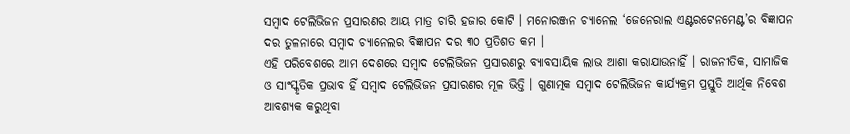ସମ୍ୱାଦ ଟେଲିଭିଜନ ପ୍ରସାରଣର ଆୟ ମାତ୍ର ଚାରି ହଜାର କୋଟି । ମନୋରଞ୍ଜନ ଚ୍ୟାନେଲ ‘ଜେନେରାଲ ଏଣ୍ଟରଟେନମେଣ୍ଟ’ର ବିଜ୍ଞାପନ ଦର ତୁଳନାରେ ସମ୍ୱାଦ ଚ୍ୟାନେଲର ବିଜ୍ଞାପନ ଦର ୩୦ ପ୍ରତିଶତ କମ ।
ଏହି ପରିବେଶରେ ଆମ ଦେଶରେ ସମ୍ୱାଦ ଟେଲିଭିଜନ ପ୍ରସାରଣରୁ ବ୍ୟାବସାୟିକ ଲାଭ ଆଶା କରାଯାଉନାହିଁ । ରାଜନୀତିକ, ସାମାଜିକ ଓ ସାଂସ୍କୃତିକ ପ୍ରଭାବ ହିଁ ସମ୍ୱାଦ ଟେଲିଭିଜନ ପ୍ରସାରଣର ମୂଳ ଭିତ୍ତି । ଗୁଣାତ୍ମକ ସମ୍ୱାଦ ଟେଲିଭିଜନ କାର୍ଯ୍ୟକ୍ରମ ପ୍ରସ୍ତୁତି ଆର୍ଥିକ ନିବେଶ ଆବଶ୍ୟକ କରୁଥିବା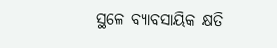ସ୍ଥଳେ ବ୍ୟାବସାୟିକ କ୍ଷତି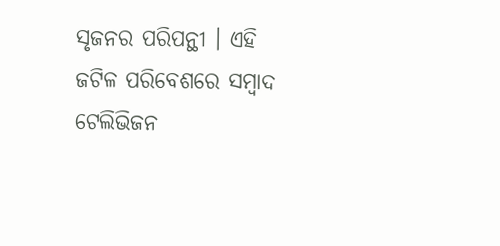ସୃଜନର ପରିପନ୍ଥୀ । ଏହି ଜଟିଳ ପରିବେଶରେ ସମ୍ୱାଦ ଟେଲିଭିଜନ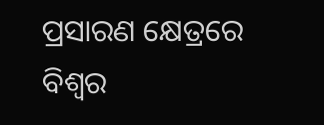ପ୍ରସାରଣ କ୍ଷେତ୍ରରେ ବିଶ୍ୱର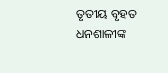ତୃତୀୟ ବୃହତ ଧନଶାଳୀଙ୍କ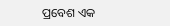ପ୍ରବେଶ ଏକ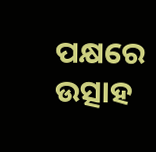ପକ୍ଷରେ ଉତ୍ସାହ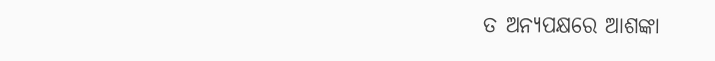ତ ଅନ୍ୟପକ୍ଷରେ ଆଶଙ୍କା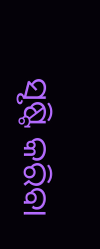ସୃଷ୍ଟି କରିବା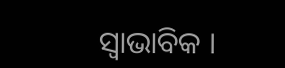ସ୍ୱାଭାବିକ ।